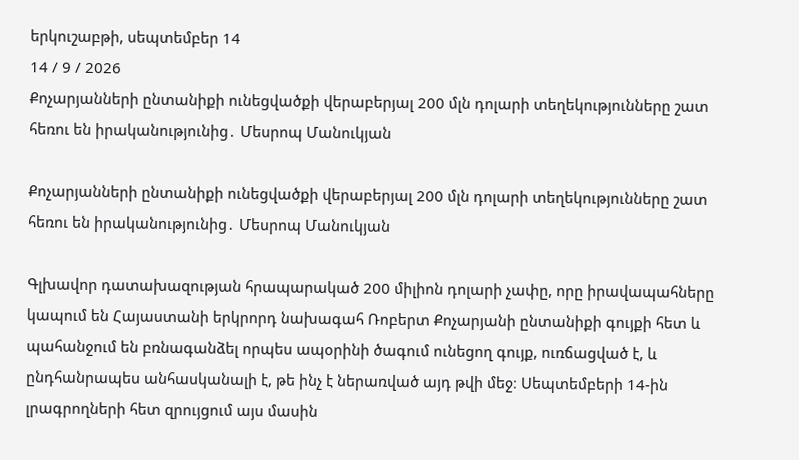երկուշաբթի, սեպտեմբեր 14
14 / 9 / 2026
Քոչարյանների ընտանիքի ունեցվածքի վերաբերյալ 200 մլն դոլարի տեղեկությունները շատ հեռու են իրականությունից․ Մեսրոպ Մանուկյան

Քոչարյանների ընտանիքի ունեցվածքի վերաբերյալ 200 մլն դոլարի տեղեկությունները շատ հեռու են իրականությունից․ Մեսրոպ Մանուկյան

Գլխավոր դատախազության հրապարակած 200 միլիոն դոլարի չափը, որը իրավապահները կապում են Հայաստանի երկրորդ նախագահ Ռոբերտ Քոչարյանի ընտանիքի գույքի հետ և պահանջում են բռնագանձել որպես ապօրինի ծագում ունեցող գույք, ուռճացված է, և ընդհանրապես անհասկանալի է, թե ինչ է ներառված այդ թվի մեջ։ Սեպտեմբերի 14-ին լրագրողների հետ զրույցում այս մասին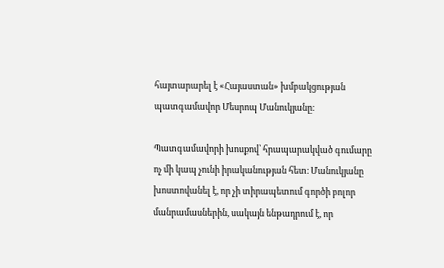հայտարարել է «Հայաստան» խմբակցության պատգամավոր Մեսրոպ Մանուկյանը։

Պատգամավորի խոսքով՝ հրապարակված գումարը ոչ մի կապ չունի իրականության հետ։ Մանուկյանը խոստովանել է, որ չի տիրապետում գործի բոլոր մանրամասներին, սակայն ենթադրում է, որ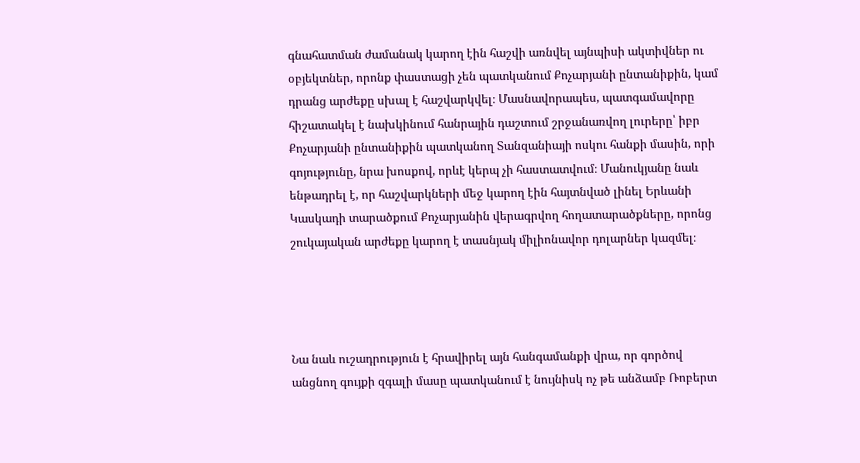գնահատման ժամանակ կարող էին հաշվի առնվել այնպիսի ակտիվներ ու օբյեկտներ, որոնք փաստացի չեն պատկանում Քոչարյանի ընտանիքին, կամ դրանց արժեքը սխալ է հաշվարկվել։ Մասնավորապես, պատգամավորը հիշատակել է նախկինում հանրային դաշտում շրջանառվող լուրերը՝ իբր Քոչարյանի ընտանիքին պատկանող Տանզանիայի ոսկու հանքի մասին, որի գոյությունը, նրա խոսքով, որևէ կերպ չի հաստատվում։ Մանուկյանը նաև ենթադրել է, որ հաշվարկների մեջ կարող էին հայտնված լինել Երևանի Կասկադի տարածքում Քոչարյանին վերագրվող հողատարածքները, որոնց շուկայական արժեքը կարող է տասնյակ միլիոնավոր դոլարներ կազմել։




Նա նաև ուշադրություն է հրավիրել այն հանգամանքի վրա, որ գործով անցնող գույքի զգալի մասը պատկանում է նույնիսկ ոչ թե անձամբ Ռոբերտ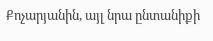Քոչարյանին, այլ նրա ընտանիքի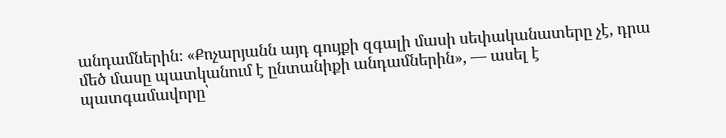անդամներին։ «Քոչարյանն այդ գույքի զգալի մասի սեփականատերը չէ, դրա մեծ մասը պատկանում է ընտանիքի անդամներին», — ասել է պատգամավորը՝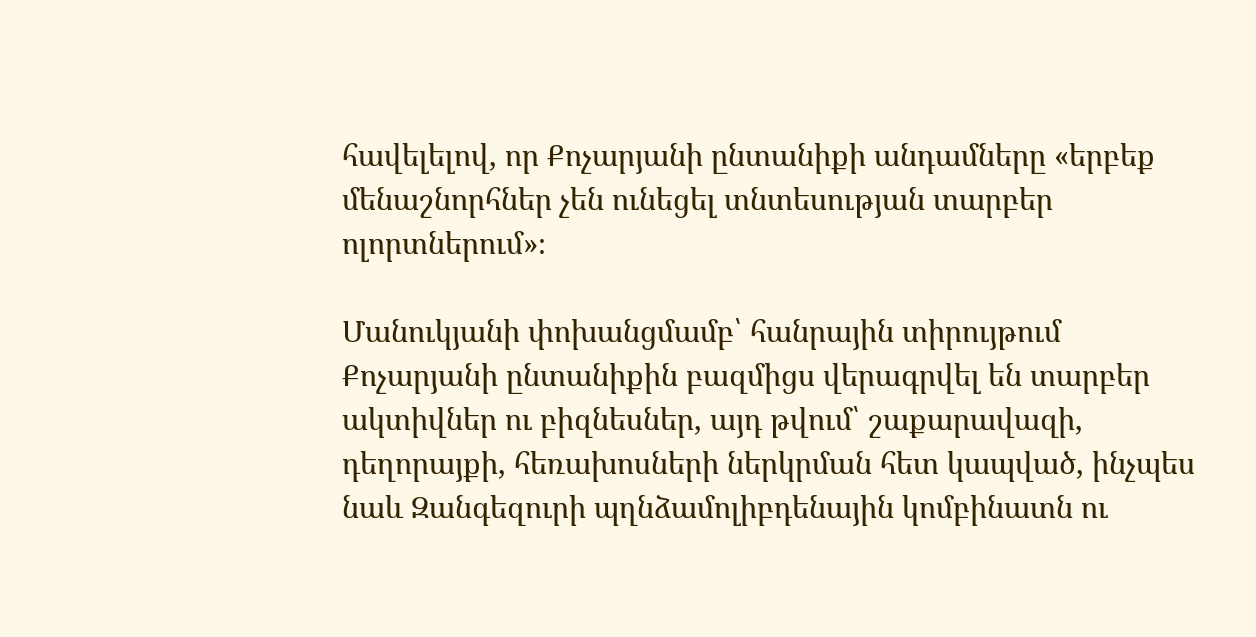հավելելով, որ Քոչարյանի ընտանիքի անդամները «երբեք մենաշնորհներ չեն ունեցել տնտեսության տարբեր ոլորտներում»։

Մանուկյանի փոխանցմամբ՝ հանրային տիրույթում Քոչարյանի ընտանիքին բազմիցս վերագրվել են տարբեր ակտիվներ ու բիզնեսներ, այդ թվում՝ շաքարավազի, դեղորայքի, հեռախոսների ներկրման հետ կապված, ինչպես նաև Զանգեզուրի պղնձամոլիբդենային կոմբինատն ու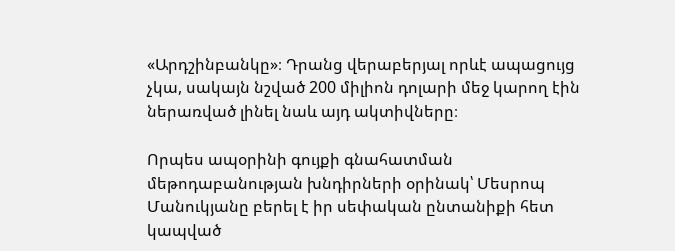«Արդշինբանկը»։ Դրանց վերաբերյալ որևէ ապացույց չկա, սակայն նշված 200 միլիոն դոլարի մեջ կարող էին ներառված լինել նաև այդ ակտիվները։

Որպես ապօրինի գույքի գնահատման մեթոդաբանության խնդիրների օրինակ՝ Մեսրոպ Մանուկյանը բերել է իր սեփական ընտանիքի հետ կապված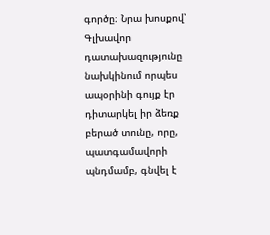գործը։ Նրա խոսքով՝ Գլխավոր դատախազությունը նախկինում որպես ապօրինի գույք էր դիտարկել իր ձեռք բերած տունը, որը, պատգամավորի պնդմամբ, գնվել է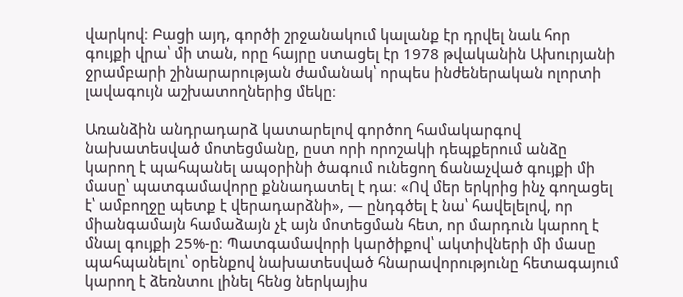վարկով։ Բացի այդ, գործի շրջանակում կալանք էր դրվել նաև հոր գույքի վրա՝ մի տան, որը հայրը ստացել էր 1978 թվականին Ախուրյանի ջրամբարի շինարարության ժամանակ՝ որպես ինժեներական ոլորտի լավագույն աշխատողներից մեկը։

Առանձին անդրադարձ կատարելով գործող համակարգով նախատեսված մոտեցմանը, ըստ որի որոշակի դեպքերում անձը կարող է պահպանել ապօրինի ծագում ունեցող ճանաչված գույքի մի մասը՝ պատգամավորը քննադատել է դա։ «Ով մեր երկրից ինչ գողացել է՝ ամբողջը պետք է վերադարձնի», — ընդգծել է նա՝ հավելելով, որ միանգամայն համաձայն չէ այն մոտեցման հետ, որ մարդուն կարող է մնալ գույքի 25%-ը։ Պատգամավորի կարծիքով՝ ակտիվների մի մասը պահպանելու՝ օրենքով նախատեսված հնարավորությունը հետագայում կարող է ձեռնտու լինել հենց ներկայիս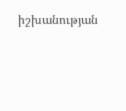իշխանության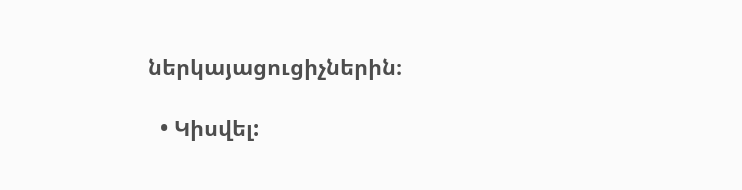ներկայացուցիչներին։

  • Կիսվել: